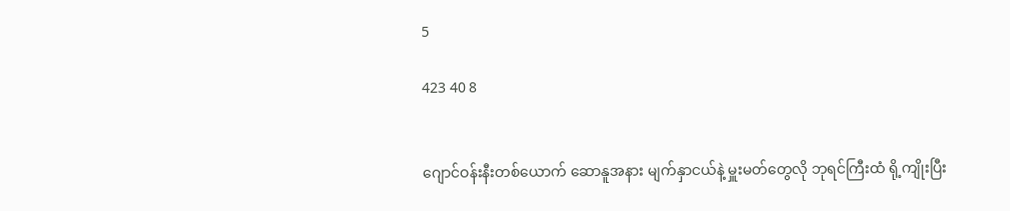5

423 40 8


ဂျောင်ဝန်းနီးတစ်ယောက် ဆောနူအနား မျက်နှာငယ်နဲ့ မှူးမတ်တွေလို ဘုရင်ကြီးထံ ရို့ကျိုးပြီး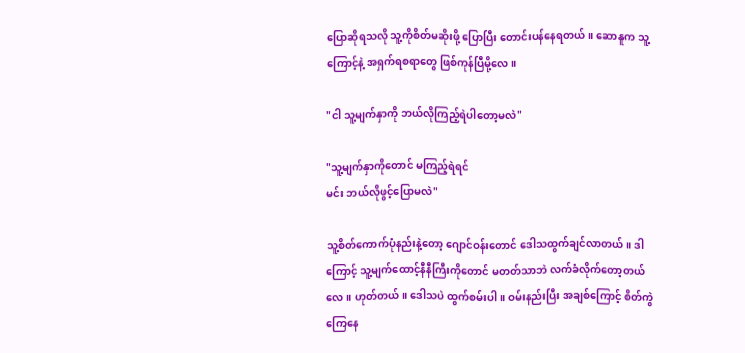ပြောဆိုရသလို သူ့ကိုစိတ်မဆိုးဖို့ ပြောပြီး တောင်းပန်နေရတယ်။ ဆောနူက သူ့ကြောင့်နဲ့ အရှက်ရစရာတွေ ဖြစ်ကုန်ပြီမို့လေ။

"ငါ သူ့မျက်နှာကို ဘယ်လိုကြည့်ရဲပါတော့မလဲ"

"သူ့မျက်နှာကိုတောင် မကြည့်ရဲရင်
မင်း ဘယ်လိုဖွင့်ပြောမလဲ"

သူ့စိတ်ကောက်ပုံနည်းနဲ့တော့ ဂျောင်ဝန်းတောင် ဒေါသထွက်ချင်လာတယ်။ ဒါကြောင့် သူ့မျက်ထောင့်နီနီကြီးကိုတောင် မတတ်သာဘဲ လက်ခံလိုက်တော့တယ်လေ။ ဟုတ်တယ်။ ဒေါသပဲ ထွက်စမ်းပါ။ ဝမ်းနည်းပြီး အချစ်ကြောင့် စိတ်ကွဲကြေနေ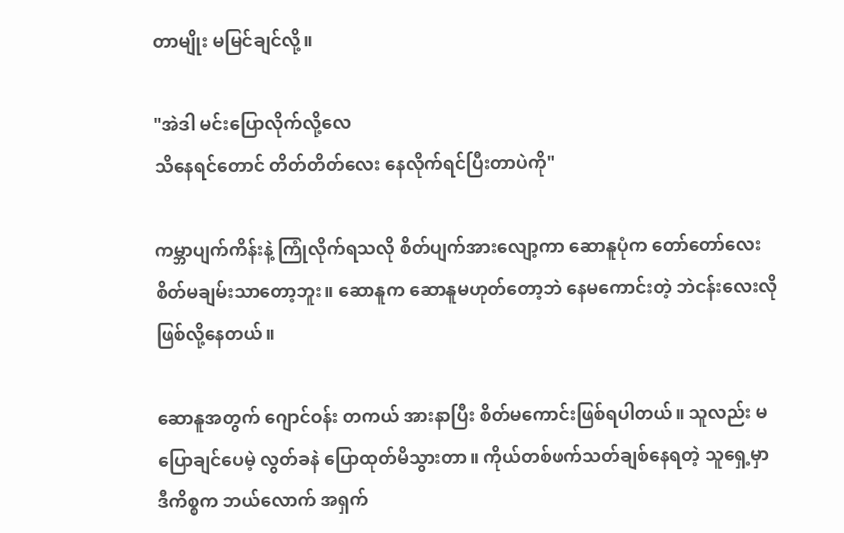တာမျိုး မမြင်ချင်လို့။

"အဲဒါ မင်းပြောလိုက်လို့လေ
သိနေရင်တောင် တိတ်တိတ်လေး နေလိုက်ရင်ပြီးတာပဲကို"

ကမ္ဘာပျက်ကိန်းနဲ့ ကြုံလိုက်ရသလို စိတ်ပျက်အားလျော့ကာ ဆောနူပုံက တော်တော်လေး စိတ်မချမ်းသာတော့ဘူး။ ဆောနူက ဆောနူမဟုတ်တော့ဘဲ နေမကောင်းတဲ့ ဘဲငန်းလေးလို ဖြစ်လို့နေတယ်။

ဆောနူအတွက် ဂျောင်ဝန်း တကယ် အားနာပြီး စိတ်မကောင်းဖြစ်ရပါတယ်။ သူလည်း မပြောချင်ပေမဲ့ လွတ်ခနဲ ပြောထုတ်မိသွားတာ။ ကိုယ်တစ်ဖက်သတ်ချစ်နေရတဲ့ သူရှေ့မှာ ဒီကိစ္စက ဘယ်လောက် အရှက်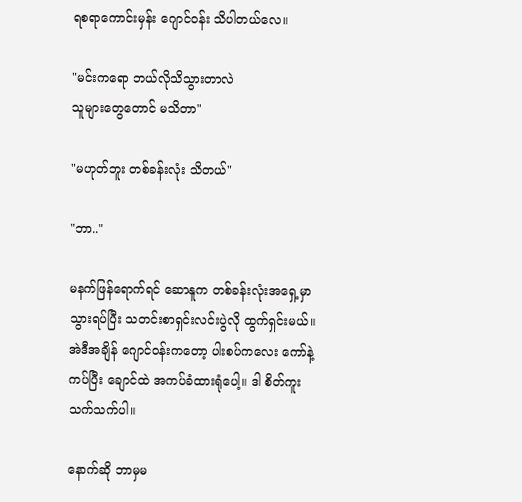ရစရာကောင်းမှန်း ဂျောင်ဝန်း သိပါတယ်လေ။

"မင်းကရော ဘယ်လိုသိသွားတာလဲ
သူများတွေတောင် မသိတာ"

"မဟုတ်ဘူး တစ်ခန်းလုံး သိတယ်"

"ဘာ.."

မနက်ဖြန်ရောက်ရင် ဆောနူက တစ်ခန်းလုံးအရှေ့မှာ သွားရပ်ပြီး သတင်းစာရှင်းလင်းပွဲလို ထွက်ရှင်းမယ်။ အဲဒီအချိန် ဂျောင်ဝန်းကတော့ ပါးစပ်ကလေး ကော်နဲ့ကပ်ပြီး ချောင်ထဲ အကပ်ခံထားရုံပေါ့။ ဒါ စိတ်ကူးသက်သက်ပါ။

နောက်ဆို ဘာမှမ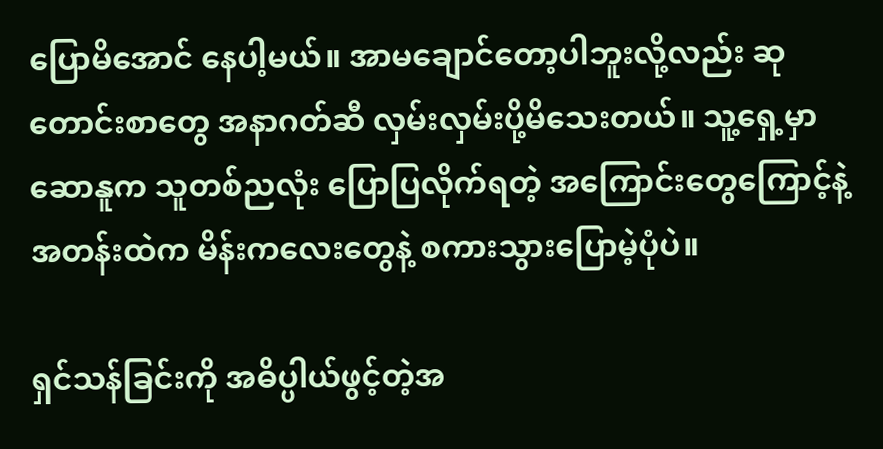ပြောမိအောင် နေပါ့မယ်။ အာမချောင်တော့ပါဘူးလို့လည်း ဆုတောင်းစာတွေ အနာဂတ်ဆီ လှမ်းလှမ်းပို့မိသေးတယ်။ သူ့ရှေ့မှာ ဆောနူက သူတစ်ညလုံး ပြောပြလိုက်ရတဲ့ အကြောင်းတွေကြောင့်နဲ့ အတန်းထဲက မိန်းကလေးတွေနဲ့ စကားသွားပြောမဲ့ပုံပဲ။

ရှင်သန်ခြင်းကို အဓိပ္ပါယ်ဖွင့်တဲ့အ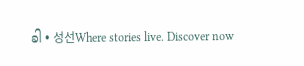ခါ • 성선Where stories live. Discover now